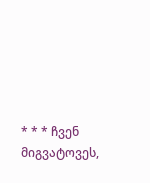* * * ჩვენ მიგვატოვეს,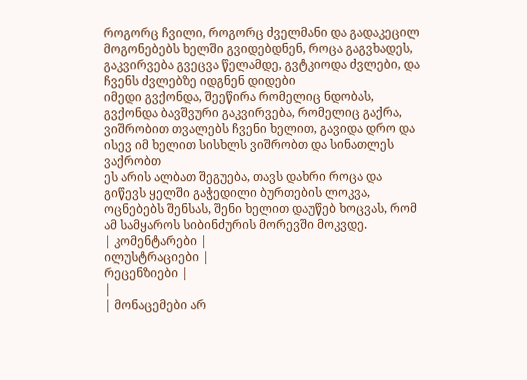როგორც ჩვილი, როგორც ძველმანი და გადაკეცილ მოგონებებს ხელში გვიდებდნენ, როცა გაგვხადეს, გაკვირვება გვეცვა წელამდე, გვტკიოდა ძვლები, და ჩვენს ძვლებზე იდგნენ დიდები
იმედი გვქონდა, შეეწირა რომელიც ნდობას, გვქონდა ბავშვური გაკვირვება, რომელიც გაქრა, ვიშრობით თვალებს ჩვენი ხელით, გავიდა დრო და ისევ იმ ხელით სისხლს ვიშრობთ და სინათლეს ვაქრობთ
ეს არის ალბათ შეგუება, თავს დახრი როცა და გიწევს ყელში გაჭედილი ბურთების ლოკვა, ოცნებებს შენსას, შენი ხელით დაუწებ ხოცვას, რომ ამ სამყაროს სიბინძურის მორევში მოკვდე.
| კომენტარები |
ილუსტრაციები |
რეცენზიები |
|
| მონაცემები არ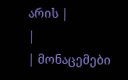არის |
|
| მონაცემები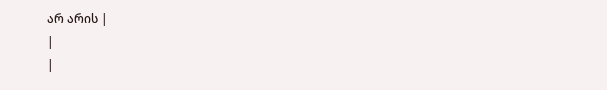არ არის |
|
|